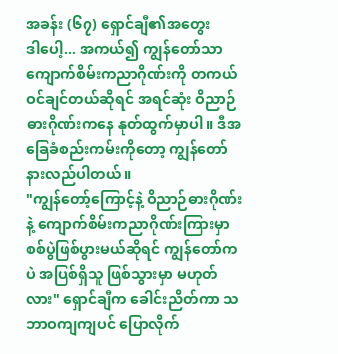အခန်း (၆၇) ရှောင်ချီ၏အတွေး
ဒါပေါ့... အကယ်၍ ကျွန်တော်သာ ကျောက်စိမ်းကညာဂိုဏ်းကို တကယ် ဝင်ချင်တယ်ဆိုရင် အရင်ဆုံး ဝိညာဉ်ဓားဂိုဏ်းကနေ နုတ်ထွက်မှာပါ။ ဒီအခြေခံစည်းကမ်းကိုတော့ ကျွန်တော် နားလည်ပါတယ်။
"ကျွန်တော့်ကြောင့်နဲ့ ဝိညာဉ်ဓားဂိုဏ်းနဲ့ ကျောက်စိမ်းကညာဂိုဏ်းကြားမှာ စစ်ပွဲဖြစ်ပွားမယ်ဆိုရင် ကျွန်တော်ကပဲ အပြစ်ရှိသူ ဖြစ်သွားမှာ မဟုတ်လား" ရှောင်ချီက ခေါင်းညိတ်ကာ သဘာဝကျကျပင် ပြောလိုက်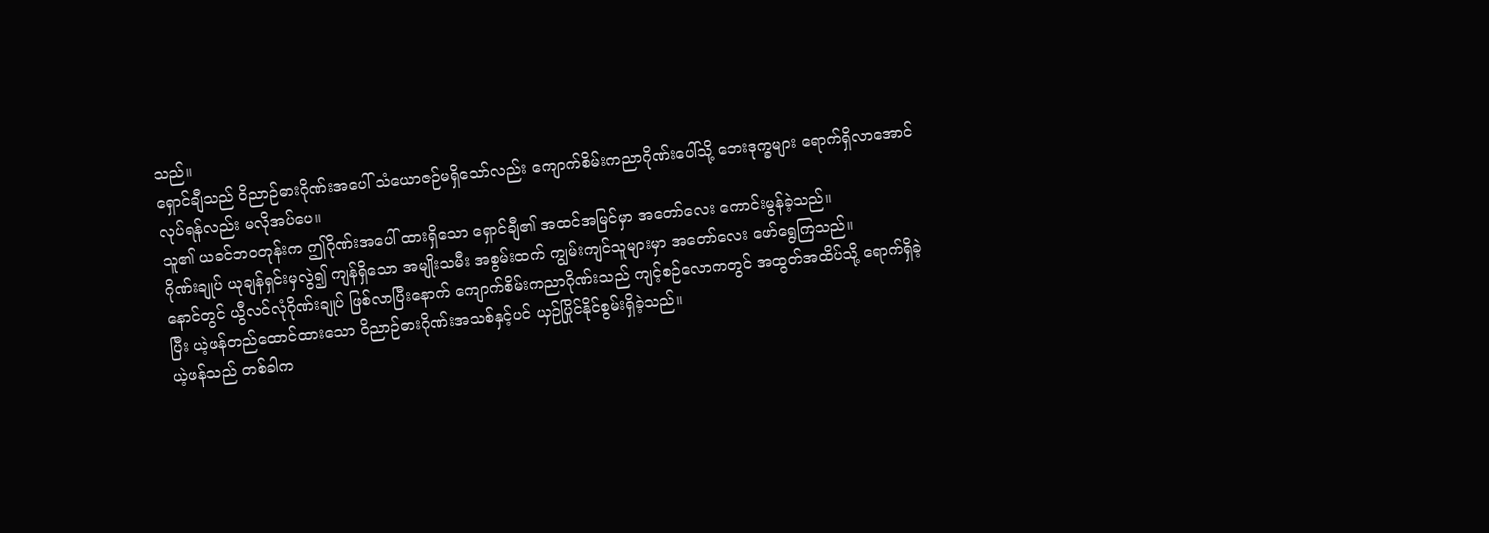သည်။
ရှောင်ချီသည် ဝိညာဉ်ဓားဂိုဏ်းအပေါ် သံယောဇဉ်မရှိသော်လည်း ကျောက်စိမ်းကညာဂိုဏ်းပေါ်သို့ ဘေးဒုက္ခများ ရောက်ရှိလာအောင် လုပ်ရန်လည်း မလိုအပ်ပေ။
သူ၏ ယခင်ဘဝတုန်းက ဤဂိုဏ်းအပေါ် ထားရှိသော ရှောင်ချီ၏ အထင်အမြင်မှာ အတော်လေး ကောင်းမွန်ခဲ့သည်။
ဂိုဏ်းချုပ် ယုချန်ရှင်းမှလွဲ၍ ကျန်ရှိသော အမျိုးသမီး အစွမ်းထက် ကျွမ်းကျင်သူများမှာ အတော်လေး ဖော်ရွေကြသည်။
နောင်တွင် ယွီလင်လုံဂိုဏ်းချုပ် ဖြစ်လာပြီးနောက် ကျောက်စိမ်းကညာဂိုဏ်းသည် ကျင့်စဉ်လောကတွင် အထွတ်အထိပ်သို့ ရောက်ရှိခဲ့ပြီး ယဲ့ဖန်တည်ထောင်ထားသော ဝိညာဉ်ဓားဂိုဏ်းအသစ်နှင့်ပင် ယှဉ်ပြိုင်နိုင်စွမ်းရှိခဲ့သည်။
ယဲ့ဖန်သည် တစ်ခါက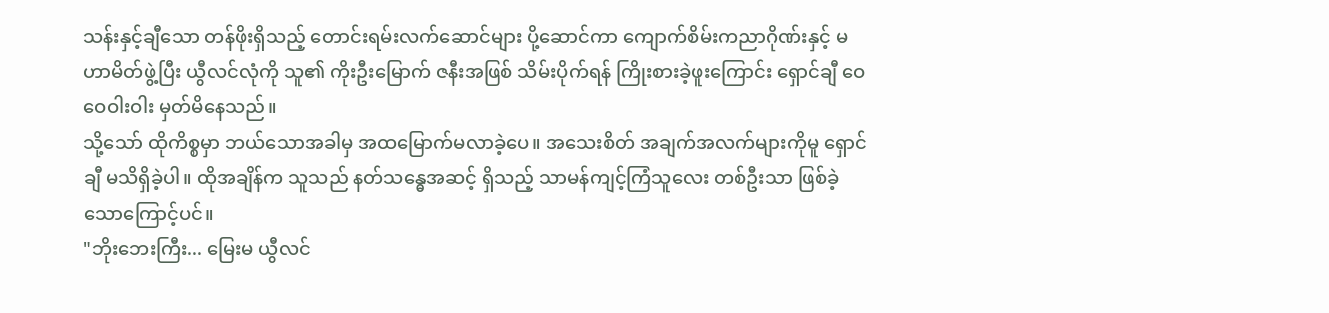သန်းနှင့်ချီသော တန်ဖိုးရှိသည့် တောင်းရမ်းလက်ဆောင်များ ပို့ဆောင်ကာ ကျောက်စိမ်းကညာဂိုဏ်းနှင့် မဟာမိတ်ဖွဲ့ပြီး ယွီလင်လုံကို သူ၏ ကိုးဦးမြောက် ဇနီးအဖြစ် သိမ်းပိုက်ရန် ကြိုးစားခဲ့ဖူးကြောင်း ရှောင်ချီ ဝေဝေဝါးဝါး မှတ်မိနေသည်။
သို့သော် ထိုကိစ္စမှာ ဘယ်သောအခါမှ အထမြောက်မလာခဲ့ပေ။ အသေးစိတ် အချက်အလက်များကိုမူ ရှောင်ချီ မသိရှိခဲ့ပါ။ ထိုအချိန်က သူသည် နတ်သန္ဓေအဆင့် ရှိသည့် သာမန်ကျင့်ကြံသူလေး တစ်ဦးသာ ဖြစ်ခဲ့သောကြောင့်ပင်။
"ဘိုးဘေးကြီး... မြေးမ ယွီလင်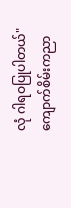လုံ ဂါရဝပြုပါတယ်" ကျောက်စိမ်းကညာ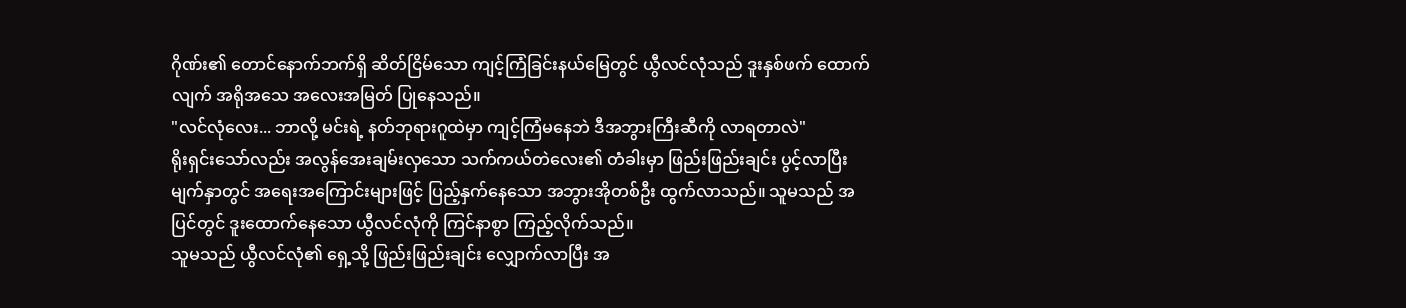ဂိုဏ်း၏ တောင်နောက်ဘက်ရှိ ဆိတ်ငြိမ်သော ကျင့်ကြံခြင်းနယ်မြေတွင် ယွီလင်လုံသည် ဒူးနှစ်ဖက် ထောက်လျက် အရိုအသေ အလေးအမြတ် ပြုနေသည်။
"လင်လုံလေး... ဘာလို့ မင်းရဲ့ နတ်ဘုရားဂူထဲမှာ ကျင့်ကြံမနေဘဲ ဒီအဘွားကြီးဆီကို လာရတာလဲ"
ရိုးရှင်းသော်လည်း အလွန်အေးချမ်းလှသော သက်ကယ်တဲလေး၏ တံခါးမှာ ဖြည်းဖြည်းချင်း ပွင့်လာပြီး မျက်နှာတွင် အရေးအကြောင်းများဖြင့် ပြည့်နှက်နေသော အဘွားအိုတစ်ဦး ထွက်လာသည်။ သူမသည် အပြင်တွင် ဒူးထောက်နေသော ယွီလင်လုံကို ကြင်နာစွာ ကြည့်လိုက်သည်။
သူမသည် ယွီလင်လုံ၏ ရှေ့သို့ ဖြည်းဖြည်းချင်း လျှောက်လာပြီး အ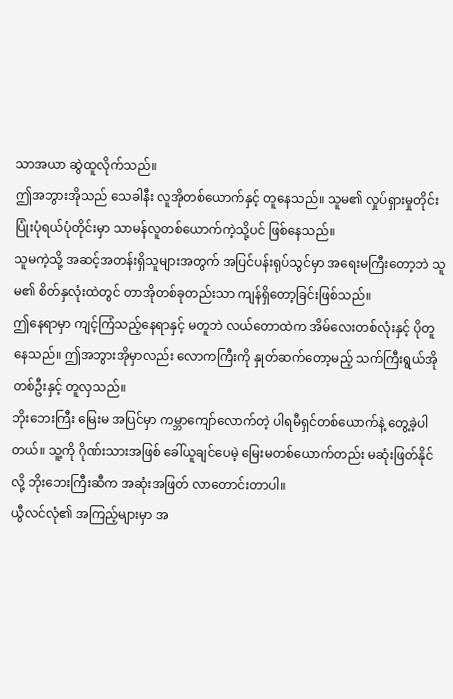သာအယာ ဆွဲထူလိုက်သည်။
ဤအဘွားအိုသည် သေခါနီး လူအိုတစ်ယောက်နှင့် တူနေသည်။ သူမ၏ လှုပ်ရှားမှုတိုင်း ပြုံးပုံရယ်ပုံတိုင်းမှာ သာမန်လူတစ်ယောက်ကဲ့သို့ပင် ဖြစ်နေသည်။
သူမကဲ့သို့ အဆင့်အတန်းရှိသူများအတွက် အပြင်ပန်းရုပ်သွင်မှာ အရေးမကြီးတော့ဘဲ သူမ၏ စိတ်နှလုံးထဲတွင် တာအိုတစ်ခုတည်းသာ ကျန်ရှိတော့ခြင်းဖြစ်သည်။
ဤနေရာမှာ ကျင့်ကြံသည့်နေရာနှင့် မတူဘဲ လယ်တောထဲက အိမ်လေးတစ်လုံးနှင့် ပိုတူနေသည်။ ဤအဘွားအိုမှာလည်း လောကကြီးကို နှုတ်ဆက်တော့မည့် သက်ကြီးရွယ်အိုတစ်ဦးနှင့် တူလှသည်။
ဘိုးဘေးကြီး မြေးမ အပြင်မှာ ကမ္ဘာကျော်လောက်တဲ့ ပါရမီရှင်တစ်ယောက်နဲ့ တွေ့ခဲ့ပါတယ်။ သူ့ကို ဂိုဏ်းသားအဖြစ် ခေါ်ယူချင်ပေမဲ့ မြေးမတစ်ယောက်တည်း မဆုံးဖြတ်နိုင်လို့ ဘိုးဘေးကြီးဆီက အဆုံးအဖြတ် လာတောင်းတာပါ။
ယွီလင်လုံ၏ အကြည့်များမှာ အ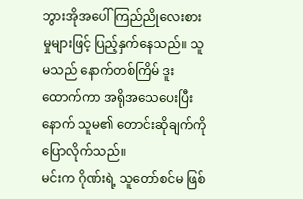ဘွားအိုအပေါ် ကြည်ညိုလေးစားမှုများဖြင့် ပြည့်နှက်နေသည်။ သူမသည် နောက်တစ်ကြိမ် ဒူးထောက်ကာ အရိုအသေပေးပြီးနောက် သူမ၏ တောင်းဆိုချက်ကို ပြောလိုက်သည်။
မင်းက ဂိုဏ်းရဲ့ သူတော်စင်မ ဖြစ်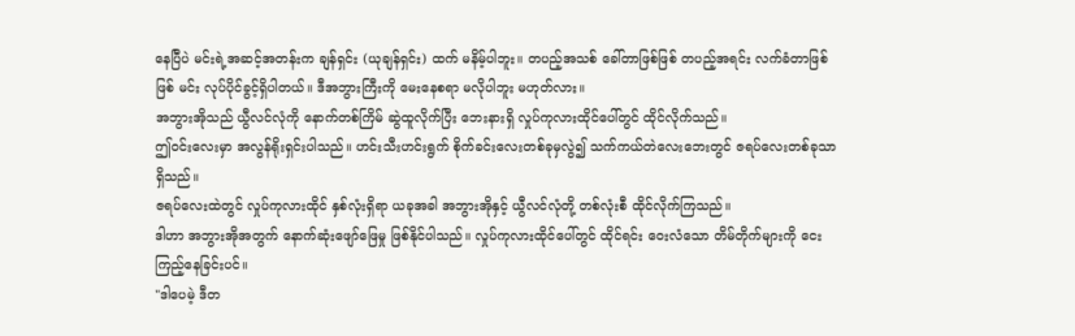နေပြီပဲ မင်းရဲ့အဆင့်အတန်းက ချန်ရှင်း (ယုချန်ရှင်း) ထက် မနိမ့်ပါဘူး။ တပည့်အသစ် ခေါ်တာဖြစ်ဖြစ် တပည့်အရင်း လက်ခံတာဖြစ်ဖြစ် မင်း လုပ်ပိုင်ခွင့်ရှိပါတယ်။ ဒီအဘွားကြီးကို မေးနေစရာ မလိုပါဘူး မဟုတ်လား။
အဘွားအိုသည် ယွီလင်လုံကို နောက်တစ်ကြိမ် ဆွဲထူလိုက်ပြီး ဘေးနားရှိ လှုပ်ကုလားထိုင်ပေါ်တွင် ထိုင်လိုက်သည်။
ဤဝင်းလေးမှာ အလွန်ရိုးရှင်းပါသည်။ ဟင်းသီးဟင်းရွက် စိုက်ခင်းလေးတစ်ခုမှလွဲ၍ သက်ကယ်တဲလေးဘေးတွင် ဇရပ်လေးတစ်ခုသာ ရှိသည်။
ဇရပ်လေးထဲတွင် လှုပ်ကုလားထိုင် နှစ်လုံးရှိရာ ယခုအခါ အဘွားအိုနှင့် ယွီလင်လုံတို့ တစ်လုံးစီ ထိုင်လိုက်ကြသည်။
ဒါဟာ အဘွားအိုအတွက် နောက်ဆုံးဖျော်ဖြေမှု ဖြစ်နိုင်ပါသည်။ လှုပ်ကုလားထိုင်ပေါ်တွင် ထိုင်ရင်း ဝေးလံသော တိမ်တိုက်များကို ငေးကြည့်နေခြင်းပင်။
"ဒါပေမဲ့ ဒီတ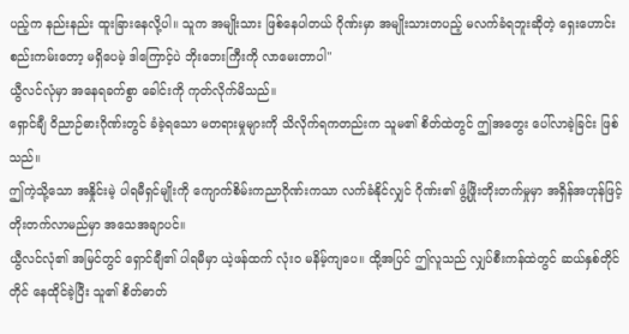ပည့်က နည်းနည်း ထူးခြားနေလို့ပါ။ သူက အမျိုးသား ဖြစ်နေပါတယ် ဂိုဏ်းမှာ အမျိုးသားတပည့် မလက်ခံရဘူးဆိုတဲ့ ရှေးဟောင်းစည်းကမ်းတော့ မရှိပေမဲ့ ဒါကြောင့်ပဲ ဘိုးဘေးကြီးကို လာမေးတာပါ"
ယွီလင်လုံမှာ အနေရခက်စွာ ခေါင်းကို ကုတ်လိုက်မိသည်။
ရှောင်ချီ ဝိညာဉ်ဓားဂိုဏ်းတွင် ခံခဲ့ရသော မတရားမှုများကို သိလိုက်ရကတည်းက သူမ၏ စိတ်ထဲတွင် ဤအတွေး ပေါ်လာခဲ့ခြင်း ဖြစ်သည်။
ဤကဲ့သို့သော အနှိုင်းမဲ့ ပါရမီရှင်မျိုးကို ကျောက်စိမ်းကညာဂိုဏ်းကသာ လက်ခံနိုင်လျှင် ဂိုဏ်း၏ ဖွံ့ဖြိုးတိုးတက်မှုမှာ အရှိန်အဟုန်ဖြင့် တိုးတက်လာမည်မှာ အသေအချာပင်။
ယွီလင်လုံ၏ အမြင်တွင် ရှောင်ချီ၏ ပါရမီမှာ ယဲ့ဖန်ထက် လုံးဝ မနိမ့်ကျပေ။ ထို့အပြင် ဤလူသည် လျှပ်စီးကန်ထဲတွင် ဆယ်နှစ်တိုင်တိုင် နေထိုင်ခဲ့ပြီး သူ၏ စိတ်ဓာတ်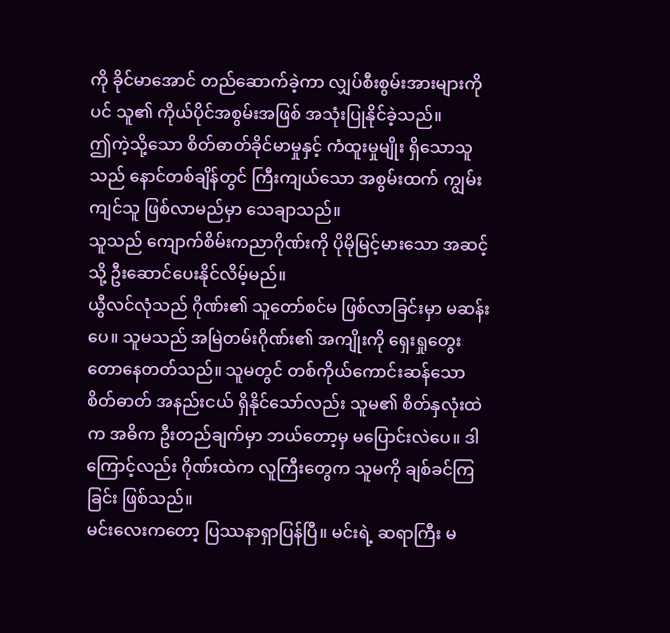ကို ခိုင်မာအောင် တည်ဆောက်ခဲ့ကာ လျှပ်စီးစွမ်းအားများကိုပင် သူ၏ ကိုယ်ပိုင်အစွမ်းအဖြစ် အသုံးပြုနိုင်ခဲ့သည်။
ဤကဲ့သို့သော စိတ်ဓာတ်ခိုင်မာမှုနှင့် ကံထူးမှုမျိုး ရှိသောသူသည် နောင်တစ်ချိန်တွင် ကြီးကျယ်သော အစွမ်းထက် ကျွမ်းကျင်သူ ဖြစ်လာမည်မှာ သေချာသည်။
သူသည် ကျောက်စိမ်းကညာဂိုဏ်းကို ပိုမိုမြင့်မားသော အဆင့်သို့ ဦးဆောင်ပေးနိုင်လိမ့်မည်။
ယွီလင်လုံသည် ဂိုဏ်း၏ သူတော်စင်မ ဖြစ်လာခြင်းမှာ မဆန်းပေ။ သူမသည် အမြဲတမ်းဂိုဏ်း၏ အကျိုးကို ရှေးရှုတွေးတောနေတတ်သည်။ သူမတွင် တစ်ကိုယ်ကောင်းဆန်သော စိတ်ဓာတ် အနည်းငယ် ရှိနိုင်သော်လည်း သူမ၏ စိတ်နှလုံးထဲက အဓိက ဦးတည်ချက်မှာ ဘယ်တော့မှ မပြောင်းလဲပေ။ ဒါကြောင့်လည်း ဂိုဏ်းထဲက လူကြီးတွေက သူမကို ချစ်ခင်ကြခြင်း ဖြစ်သည်။
မင်းလေးကတော့ ပြဿနာရှာပြန်ပြီ။ မင်းရဲ့ ဆရာကြီး မ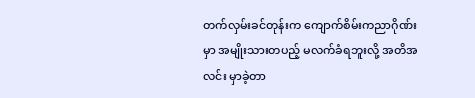တက်လှမ်းခင်တုန်းက ကျောက်စိမ်းကညာဂိုဏ်းမှာ အမျိုးသားတပည့် မလက်ခံရဘူးလို့ အတိအလင်း မှာခဲ့တာ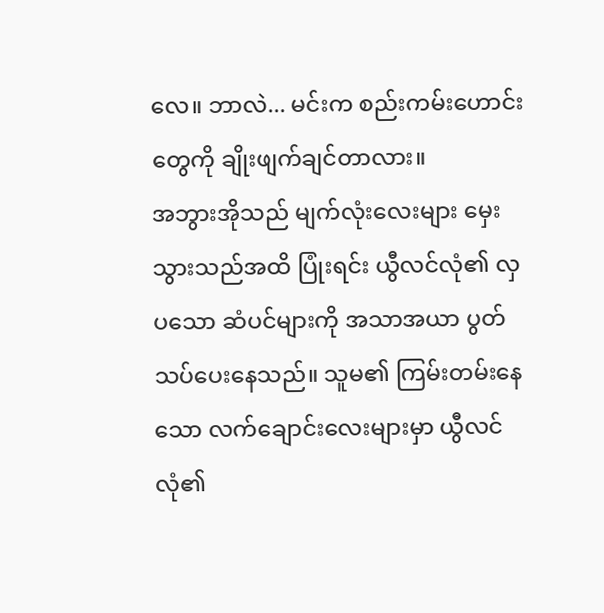လေ။ ဘာလဲ... မင်းက စည်းကမ်းဟောင်းတွေကို ချိုးဖျက်ချင်တာလား။
အဘွားအိုသည် မျက်လုံးလေးများ မှေးသွားသည်အထိ ပြုံးရင်း ယွီလင်လုံ၏ လှပသော ဆံပင်များကို အသာအယာ ပွတ်သပ်ပေးနေသည်။ သူမ၏ ကြမ်းတမ်းနေသော လက်ချောင်းလေးများမှာ ယွီလင်လုံ၏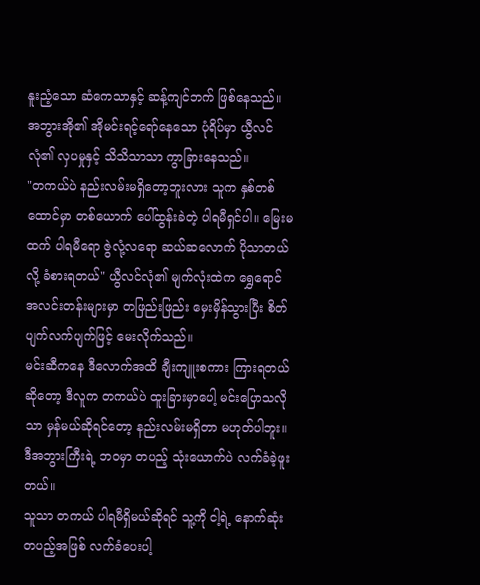နူးညံ့သော ဆံကေသာနှင့် ဆန့်ကျင်ဘက် ဖြစ်နေသည်။
အဘွားအို၏ အိုမင်းရင့်ရော်နေသော ပုံရိပ်မှာ ယွီလင်လုံ၏ လှပမှုနှင့် သိသိသာသာ ကွာခြားနေသည်။
"တကယ်ပဲ နည်းလမ်းမရှိတော့ဘူးလား သူက နှစ်တစ်ထောင်မှာ တစ်ယောက် ပေါ်ထွန်းခဲတဲ့ ပါရမီရှင်ပါ။ မြေးမထက် ပါရမီရော ဇွဲလုံ့လရော ဆယ်ဆလောက် ပိုသာတယ်လို့ ခံစားရတယ်" ယွီလင်လုံ၏ မျက်လုံးထဲက ရွှေရောင်အလင်းတန်းများမှာ တဖြည်းဖြည်း မှေးမှိန်သွားပြီး စိတ်ပျက်လက်ပျက်ဖြင့် မေးလိုက်သည်။
မင်းဆီကနေ ဒီလောက်အထိ ချီးကျူးစကား ကြားရတယ်ဆိုတော့ ဒီလူက တကယ်ပဲ ထူးခြားမှာပေါ့ မင်းပြောသလိုသာ မှန်မယ်ဆိုရင်တော့ နည်းလမ်းမရှိတာ မဟုတ်ပါဘူး။
ဒီအဘွားကြီးရဲ့ ဘဝမှာ တပည့် သုံးယောက်ပဲ လက်ခံခဲ့ဖူးတယ်။
သူသာ တကယ် ပါရမီရှိမယ်ဆိုရင် သူ့ကို ငါ့ရဲ့ နောက်ဆုံးတပည့်အဖြစ် လက်ခံပေးပါ့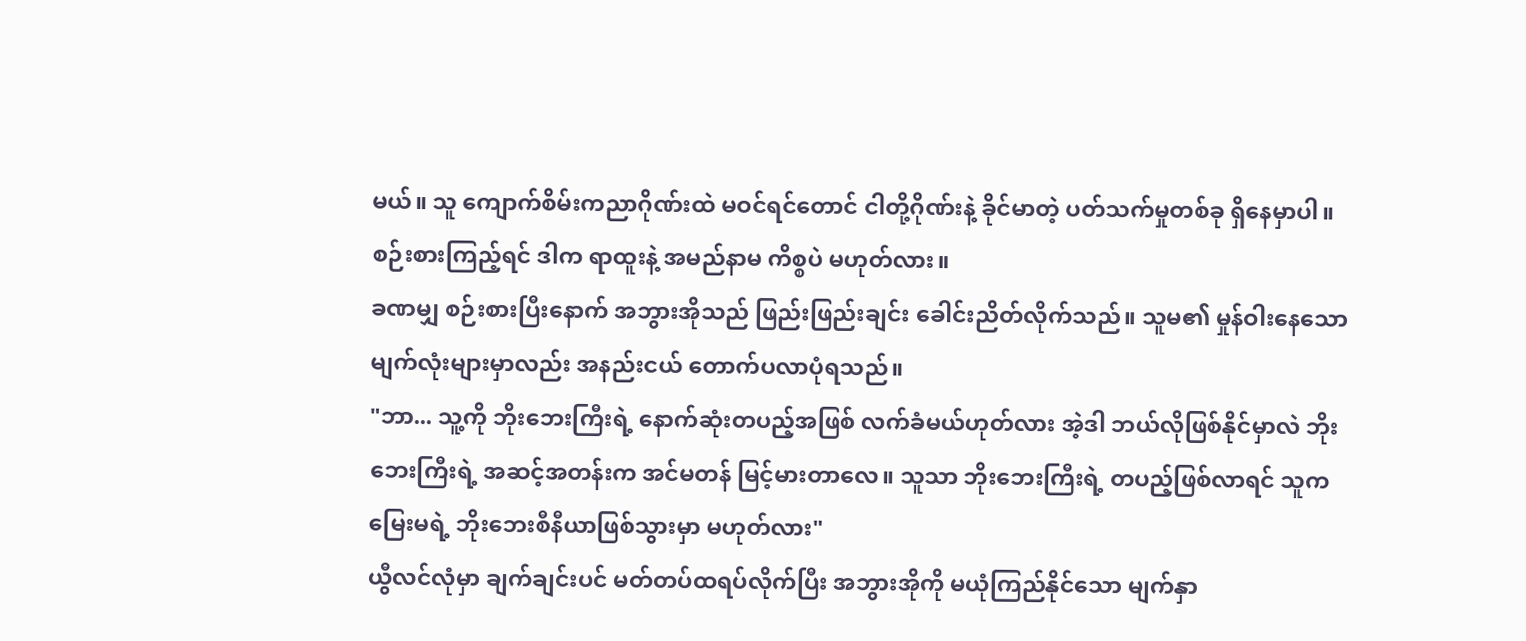မယ်။ သူ ကျောက်စိမ်းကညာဂိုဏ်းထဲ မဝင်ရင်တောင် ငါတို့ဂိုဏ်းနဲ့ ခိုင်မာတဲ့ ပတ်သက်မှုတစ်ခု ရှိနေမှာပါ။ စဉ်းစားကြည့်ရင် ဒါက ရာထူးနဲ့ အမည်နာမ ကိစ္စပဲ မဟုတ်လား။
ခဏမျှ စဉ်းစားပြီးနောက် အဘွားအိုသည် ဖြည်းဖြည်းချင်း ခေါင်းညိတ်လိုက်သည်။ သူမ၏ မှုန်ဝါးနေသော မျက်လုံးများမှာလည်း အနည်းငယ် တောက်ပလာပုံရသည်။
"ဘာ... သူ့ကို ဘိုးဘေးကြီးရဲ့ နောက်ဆုံးတပည့်အဖြစ် လက်ခံမယ်ဟုတ်လား အဲ့ဒါ ဘယ်လိုဖြစ်နိုင်မှာလဲ ဘိုးဘေးကြီးရဲ့ အဆင့်အတန်းက အင်မတန် မြင့်မားတာလေ။ သူသာ ဘိုးဘေးကြီးရဲ့ တပည့်ဖြစ်လာရင် သူက မြေးမရဲ့ ဘိုးဘေးစီနီယာဖြစ်သွားမှာ မဟုတ်လား"
ယွီလင်လုံမှာ ချက်ချင်းပင် မတ်တပ်ထရပ်လိုက်ပြီး အဘွားအိုကို မယုံကြည်နိုင်သော မျက်နှာ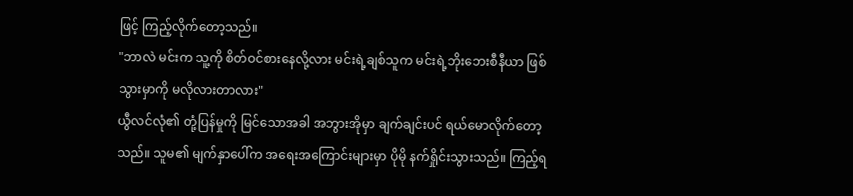ဖြင့် ကြည့်လိုက်တော့သည်။
"ဘာလဲ မင်းက သူ့ကို စိတ်ဝင်စားနေလို့လား မင်းရဲ့ချစ်သူက မင်းရဲ့ဘိုးဘေးစီနီယာ ဖြစ်သွားမှာကို မလိုလားတာလား"
ယွီလင်လုံ၏ တုံ့ပြန်မှုကို မြင်သောအခါ အဘွားအိုမှာ ချက်ချင်းပင် ရယ်မောလိုက်တော့သည်။ သူမ၏ မျက်နှာပေါ်က အရေးအကြောင်းများမှာ ပိုမို နက်ရှိုင်းသွားသည်။ ကြည့်ရ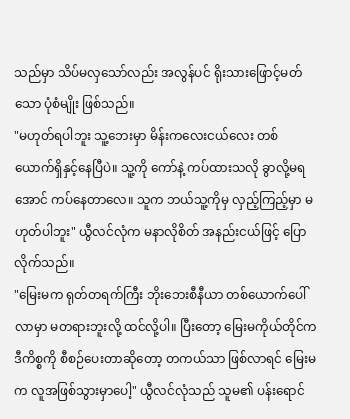သည်မှာ သိပ်မလှသော်လည်း အလွန်ပင် ရိုးသားဖြောင့်မတ်သော ပုံစံမျိုး ဖြစ်သည်။
"မဟုတ်ရပါဘူး သူ့ဘေးမှာ မိန်းကလေးငယ်လေး တစ်ယောက်ရှိနှင့်နေပြီပဲ။ သူ့ကို ကော်နဲ့ ကပ်ထားသလို ခွာလို့မရအောင် ကပ်နေတာလေ။ သူက ဘယ်သူ့ကိုမှ လှည့်ကြည့်မှာ မဟုတ်ပါဘူး" ယွီလင်လုံက မနာလိုစိတ် အနည်းငယ်ဖြင့် ပြောလိုက်သည်။
"မြေးမက ရုတ်တရက်ကြီး ဘိုးဘေးစီနီယာ တစ်ယောက်ပေါ်လာမှာ မတရားဘူးလို့ ထင်လို့ပါ။ ပြီးတော့ မြေးမကိုယ်တိုင်က ဒီကိစ္စကို စီစဉ်ပေးတာဆိုတော့ တကယ်သာ ဖြစ်လာရင် မြေးမက လူအဖြစ်သွားမှာပေါ့" ယွီလင်လုံသည် သူမ၏ ပန်းရောင်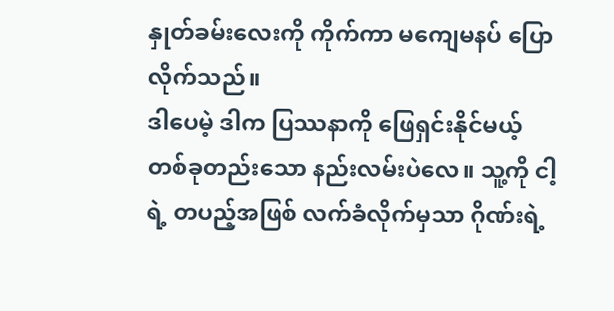နှုတ်ခမ်းလေးကို ကိုက်ကာ မကျေမနပ် ပြောလိုက်သည်။
ဒါပေမဲ့ ဒါက ပြဿနာကို ဖြေရှင်းနိုင်မယ့် တစ်ခုတည်းသော နည်းလမ်းပဲလေ။ သူ့ကို ငါ့ရဲ့ တပည့်အဖြစ် လက်ခံလိုက်မှသာ ဂိုဏ်းရဲ့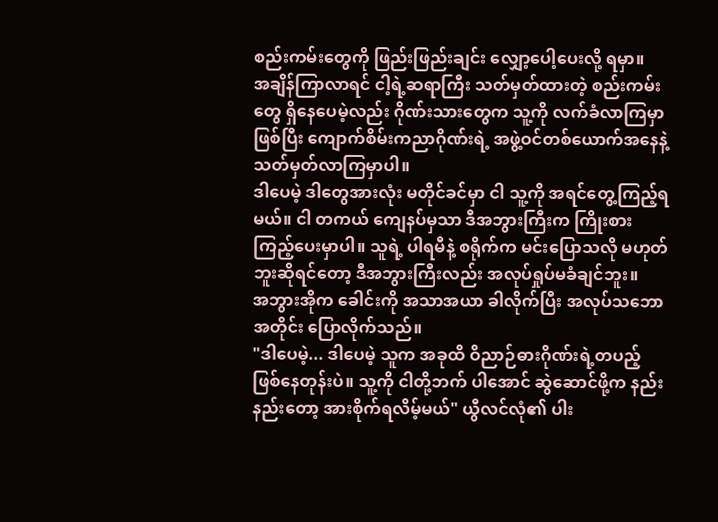စည်းကမ်းတွေကို ဖြည်းဖြည်းချင်း လျှော့ပေါ့ပေးလို့ ရမှာ။
အချိန်ကြာလာရင် ငါ့ရဲ့ဆရာကြီး သတ်မှတ်ထားတဲ့ စည်းကမ်းတွေ ရှိနေပေမဲ့လည်း ဂိုဏ်းသားတွေက သူ့ကို လက်ခံလာကြမှာဖြစ်ပြီး ကျောက်စိမ်းကညာဂိုဏ်းရဲ့ အဖွဲ့ဝင်တစ်ယောက်အနေနဲ့ သတ်မှတ်လာကြမှာပါ။
ဒါပေမဲ့ ဒါတွေအားလုံး မတိုင်ခင်မှာ ငါ သူ့ကို အရင်တွေ့ကြည့်ရမယ်။ ငါ တကယ် ကျေနပ်မှသာ ဒီအဘွားကြီးက ကြိုးစားကြည့်ပေးမှာပါ။ သူရဲ့ ပါရမီနဲ့ စရိုက်က မင်းပြောသလို မဟုတ်ဘူးဆိုရင်တော့ ဒီအဘွားကြီးလည်း အလုပ်ရှုပ်မခံချင်ဘူး။
အဘွားအိုက ခေါင်းကို အသာအယာ ခါလိုက်ပြီး အလုပ်သဘောအတိုင်း ပြောလိုက်သည်။
"ဒါပေမဲ့... ဒါပေမဲ့ သူက အခုထိ ဝိညာဉ်ဓားဂိုဏ်းရဲ့တပည့် ဖြစ်နေတုန်းပဲ။ သူ့ကို ငါတို့ဘက် ပါအောင် ဆွဲဆောင်ဖို့က နည်းနည်းတော့ အားစိုက်ရလိမ့်မယ်" ယွီလင်လုံ၏ ပါး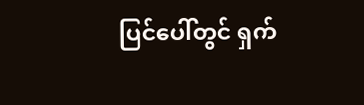ပြင်ပေါ်တွင် ရှက်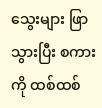သွေးများ ဖြာသွားပြီး စကားကို ထစ်ထစ်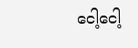ငေါ့ငေါ့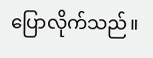ပြောလိုက်သည်။